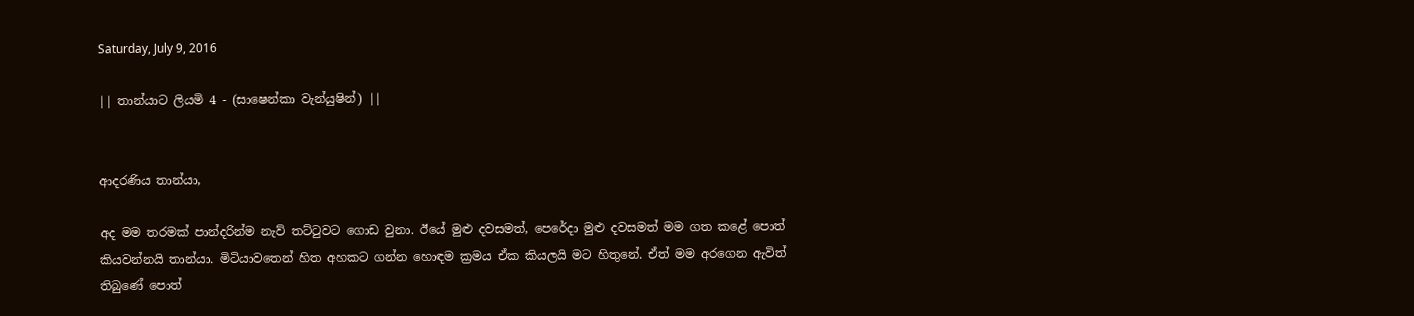Saturday, July 9, 2016

|| තාන්යාට ලියමි 4 - (සාෂෙන්කා වැන්යුෂින්) ||


ආදරණිය තාන්යා,

අද මම තරමක් පාන්දරින්ම නැව් තට්ටුවට ගොඩ වුනා. ඊයේ මුළු දවසමත්, පෙරේදා මුළු දවසමත් මම ගත කළේ පොත් කියවන්නයි තාන්යා. මිටියාවතෙන් හිත අහකට ගන්න හොඳම ක්‍රමය ඒක කියලයි මට හිතුනේ. ඒත් මම අරගෙන ඇවිත් තිබුණේ පොත්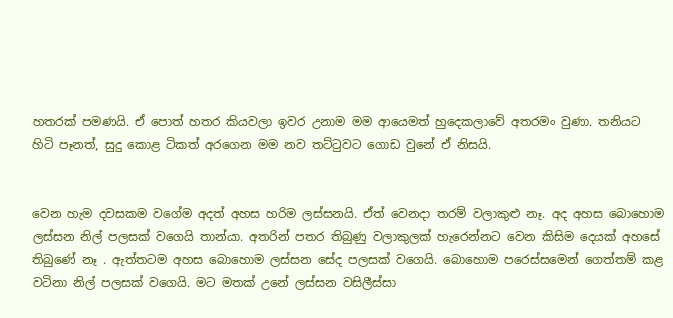හතරක් පමණයි. ඒ පොත් හතර කියවලා ඉවර උනාම මම ආයෙමත් හුදෙකලාවේ අතරමං වුණා. තනියට හිටි පෑනත්, සුදු කොළ ටිකත් අරගෙන මම නව තට්ටුවට ගොඩ වුනේ ඒ නිසයි.


වෙන හැම දවසකම වගේම අදත් අහස හරිම ලස්සනයි. ඒත් වෙනදා තරම් වලාකුළු නෑ. අද අහස බොහොම ලස්සන නිල් පලසක් වගෙයි තාන්යා. අතරින් පතර තිබුණු වලාකුලක් හැරෙන්නට වෙන කිසිම දෙයක් අහසේ තිබුණේ නෑ . ඇත්තටම අහස බොහොම ලස්සන සේද පලසක් වගෙයි. බොහොම පරෙස්සමෙන් ගෙත්තම් කළ වටිනා නිල් පලසක් වගෙයි. මට මතක් උනේ ලස්සන වසිලීස්සා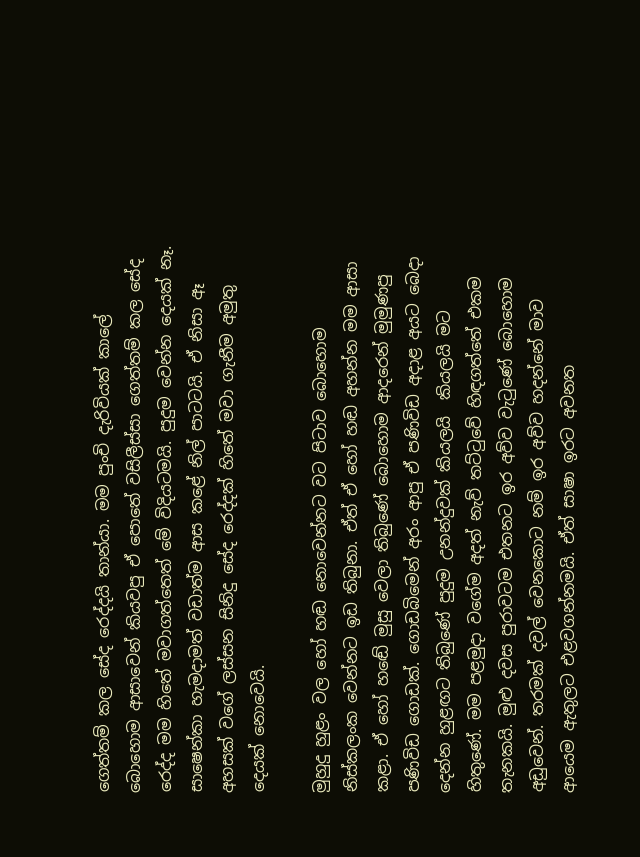ගෙත්තම් කල සේද රෙද්දයි තාන්යා. මම පුංචි දැරිවියක් කාලේ බොහොම ආසාවෙන් කියවපු ඒ පොතේ වසිලීස්සා ගෙත්තම් කල සේද රෙද්ද මම හිතේ මවාගත්තෙත් මේ විදියටමයි. පුදුම වෙන්න දෙයක් නෑ. සාෂෙන්කා හැමදාමත් වඩාත්ම ආස කළේ නිල් පාටටයි. ඒ නිසා ඈ අහසක් වගේ ලස්සන සිනිදු සේද රෙද්දක් හිතේ මවා ගැනීම අමුතු දෙයක් නොවෙයි.

මුහුදු හුළං වල හෝ හඬ නොවෙන්නට වට පිටාව බොහොම නිස්කලංක වෙන්නට ඉඩ තිබුනා. ඒත් ඒ හෝ හඬ අහන්න මම ආසා කළා. ඒ හෝ හඬේ මුසු වෙලා තිබුණේ බොහොම ආදරෙන් මුමුණපු පණිවිඩ ගොඩක්. ගොඩබිමෙන් අරං ආපු ඒ පණිවිඩ අදාළ අයට බෙදා දෙන්න හුළඟට තිබුණේ පුදුම උනන්දුවක් කියලයි  කියලයි මට හිතුණේ. මම පළමුදා වගේම අදත් නැව් තට්ටුවේ හිඳගත්තේ එකම තැනකයි. මුළු දවස පුරාවටම එතනට ඉර අව්ව වැටුණේ බොහොම අඩුවෙන්. තරමක් දවල් වෙනකොට නම් ඉර අව්ව හදන්නේ මාව ආයෙම ඇතුලට එළවගන්නමයි. ඒත් සාෂා ඉරට අවනත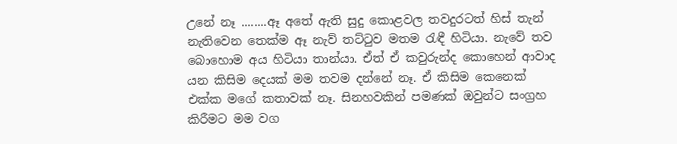උනේ නෑ ........ඈ අතේ ඇති සුදු කොළවල තවදුරටත් හිස් තැන් නැතිවෙන තෙක්ම ඈ නැව් තට්ටුව මතම රැඳී හිටියා. නැවේ තව බොහොම අය හිටියා තාන්යා. ඒත් ඒ කවුරුන්ද කොහෙන් ආවාද යන කිසිම දෙයක් මම තවම දන්නේ නෑ. ඒ කිසිම කෙනෙක් එක්ක මගේ කතාවක් නෑ. සිනහවකින් පමණක් ඔවුන්ට සංග්‍රහ කිරීමට මම වග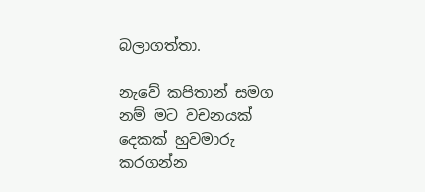බලාගත්තා.

නැවේ කපිතාන් සමග නම් මට වචනයක් දෙකක් හුවමාරු කරගන්න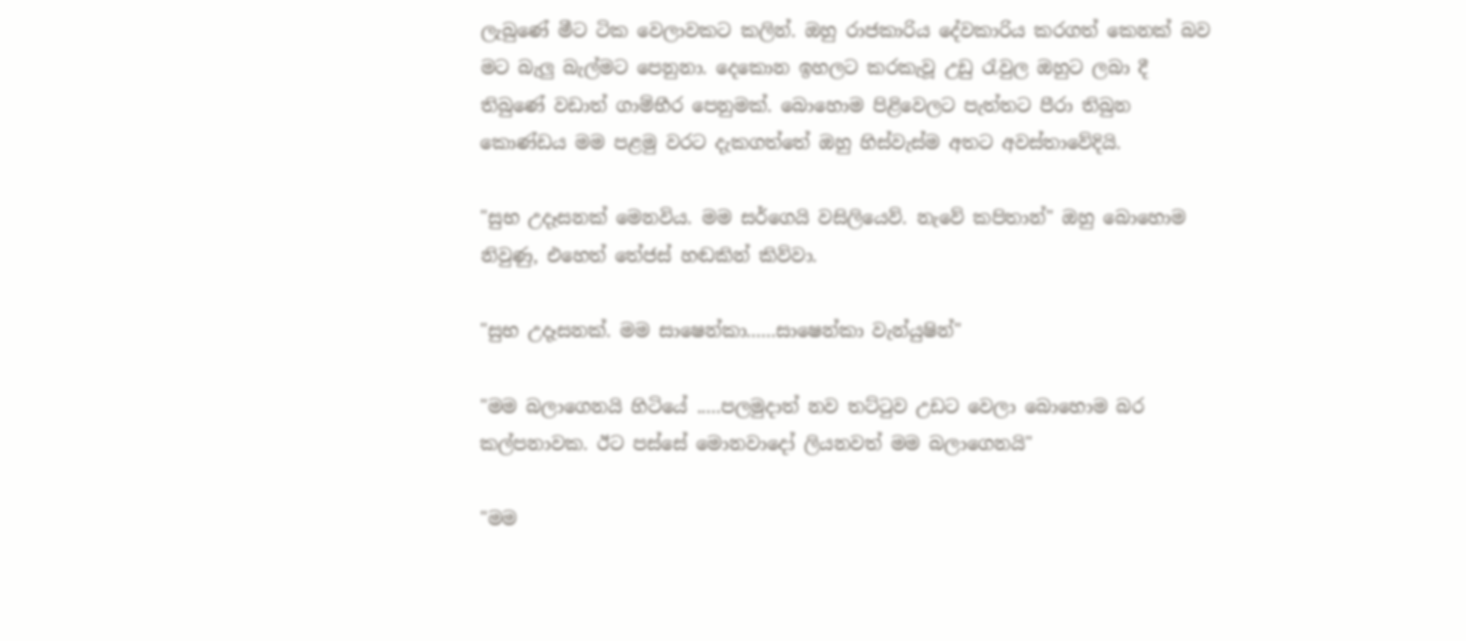ලැබුණේ මීට ටික වෙලාවකට කලින්. ඔහු රාජකාරිය දේවකාරිය කරගත් කෙනක් බව මට බැලු බැල්මට පෙනුනා. දෙකොන ඉහලට කරකැවූ උඩු රැවුල ඔහුට ලබා දී තිබුණේ වඩාත් ගාම්භීර පෙනුමක්. බොහොම පිළිවෙලට පැත්තට පීරා තිබුන කොණ්ඩය මම පළමු වරට දැකගත්තේ ඔහු හිස්වැස්ම අතට අවස්තාවේදියි.

"සුභ උදෑසනක් මෙනවිය. මම සර්ගෙයි වසිලියෙව්. නැවේ කපිතාන්" ඔහු බොහොම නිවුණු, එහෙත් තේජස් හඬකින් කිව්වා.

"සුභ උදෑසනක්. මම සාෂෙන්කා......සාෂෙන්කා වැන්යුෂින්"

"මම බලාගෙනයි හිටියේ .....පලමුදාත් නව තට්ටුව උඩට වෙලා බොහොම බර කල්පනාවක. ඊට පස්සේ මොනවාදෝ ලියනවත් මම බලාගෙනයි"

"මම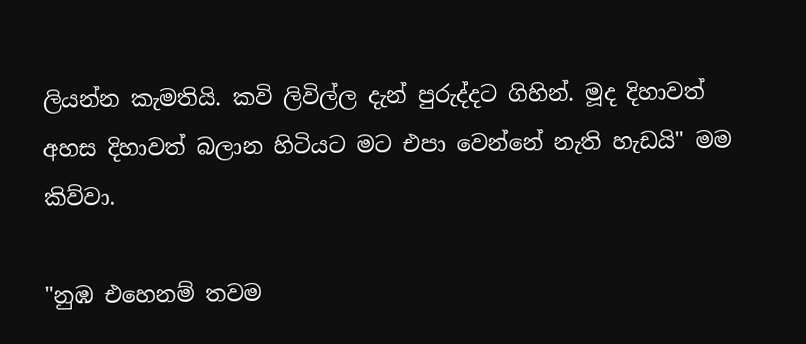ලියන්න කැමතියි. කවි ලිවිල්ල දැන් පුරුද්දට ගිහින්. මූද දිහාවත් අහස දිහාවත් බලාන හිටියට මට එපා වෙන්නේ නැති හැඩයි" මම කිව්වා.

"නුඹ එහෙනම් තවම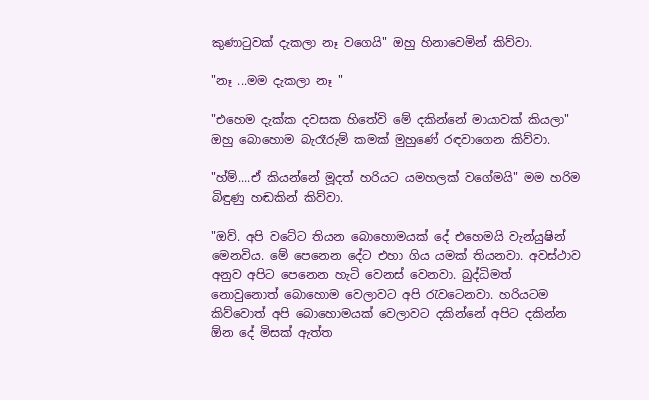කුණාටුවක් දැකලා නෑ වගෙයි" ඔහු හිනාවෙමින් කිව්වා.

"නෑ ...මම දැකලා නෑ "

"එහෙම දැක්ක දවසක හිතේවි මේ දකින්නේ මායාවක් කියලා" ඔහු බොහොම බැරෑරුම් කමක් මුහුණේ රඳවාගෙන කිව්වා.

"හ්ම්....ඒ කියන්නේ මූදත් හරියට යමහලක් වගේමයි" මම හරිම බිඳුණු හඬකින් කිව්වා.

"ඔව්. අපි වටේට තියන බොහොමයක් දේ එහෙමයි වැන්යුෂින් මෙනවිය. මේ පෙනෙන දේට එහා ගිය යමක් තියනවා. අවස්ථාව අනුව අපිට පෙනෙන හැටි වෙනස් වෙනවා. බුද්ධිමත් නොවුනොත් බොහොම වෙලාවට අපි රැවටෙනවා. හරියටම කිව්වොත් අපි බොහොමයක් වෙලාවට දකින්නේ අපිට දකින්න ඕන දේ මිසක් ඇත්ත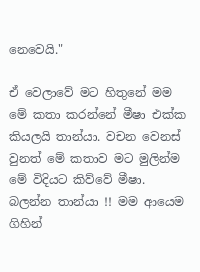නෙවෙයි."

ඒ වෙලාවේ මට හිතුනේ මම මේ කතා කරන්නේ මීෂා එක්ක කියලයි තාන්යා. වචන වෙනස් වුනත් මේ කතාව මට මුලින්ම මේ විදියට කිව්වේ මීෂා. බලන්න තාන්යා !! මම ආයෙම ගිහින්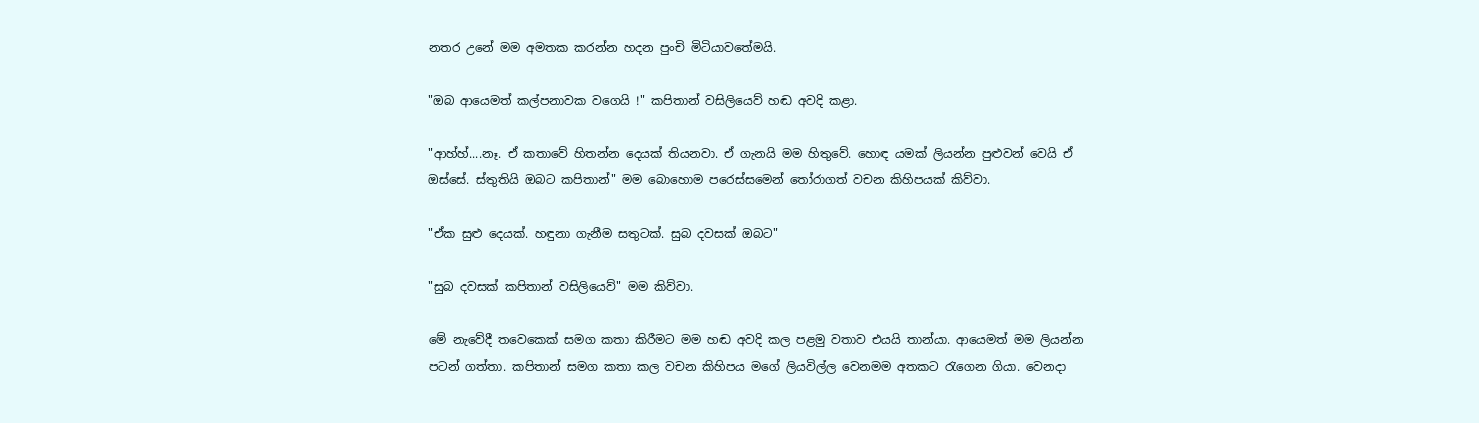නතර උනේ මම අමතක කරන්න හදන පුංචි මිටියාවතේමයි.

"ඔබ ආයෙමත් කල්පනාවක වගෙයි !" කපිතාන් වසිලියෙව් හඬ අවදි කළා.

"ආහ්හ්....නෑ. ඒ කතාවේ හිතන්න දෙයක් තියනවා. ඒ ගැනයි මම හිතුවේ. හොඳ යමක් ලියන්න පුළුවන් වෙයි ඒ ඔස්සේ. ස්තුතියි ඔබට කපිතාන්" මම බොහොම පරෙස්සමෙන් තෝරාගත් වචන කිහිපයක් කිව්වා.

"ඒක සුළු දෙයක්. හඳුනා ගැනීම සතුටක්. සුබ දවසක් ඔබට"

"සුබ දවසක් කපිතාන් වසිලියෙව්" මම කිව්වා.

මේ නැවේදී තවෙකෙක් සමග කතා කිරීමට මම හඬ අවදි කල පළමු වතාව එයයි තාන්යා. ආයෙමත් මම ලියන්න පටන් ගත්තා. කපිතාන් සමග කතා කල වචන කිහිපය මගේ ලියවිල්ල වෙනමම අතකට රැගෙන ගියා. වෙනදා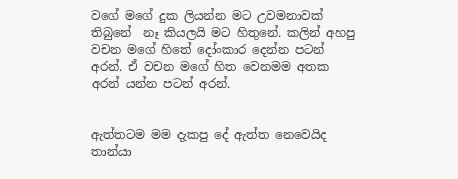වගේ මගේ දුක ලියන්න මට උවමනාවක් තිබුනේ  නෑ කියලයි මට හිතුනේ. කලින් අහපු වචන මගේ හිතේ දෝංකාර දෙන්න පටන් අරන්. ඒ වචන මගේ හිත වෙනමම අතක අරන් යන්න පටන් අරන්.


ඇත්තටම මම දැකපු දේ ඇත්ත නෙවෙයිද  තාන්යා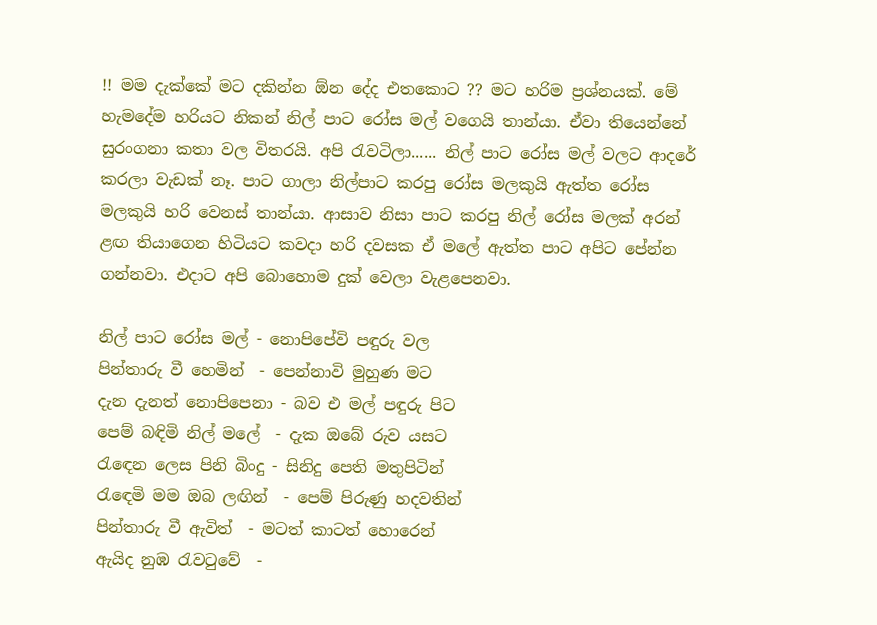!! මම දැක්කේ මට දකින්න ඕන දේද එතකොට ?? මට හරිම ප්‍රශ්නයක්. මේ හැමදේම හරියට නිකන් නිල් පාට රෝස මල් වගෙයි තාන්යා. ඒවා තියෙන්නේ සුරංගනා කතා වල විතරයි. අපි රැවටිලා...... නිල් පාට රෝස මල් වලට ආදරේ කරලා වැඩක් නෑ. පාට ගාලා නිල්පාට කරපු රෝස මලකුයි ඇත්ත රෝස මලකුයි හරි වෙනස් තාන්යා. ආසාව නිසා පාට කරපු නිල් රෝස මලක් අරන් ළඟ තියාගෙන හිටියට කවදා හරි දවසක ඒ මලේ ඇත්ත පාට අපිට පේන්න ගන්නවා. එදාට අපි බොහොම දුක් වෙලා වැළපෙනවා.

නිල් පාට රෝස මල් - නොපිපේවි පඳුරු වල
පින්තාරු වී හෙමින්  - පෙන්නාවි මුහුණ මට
දැන දැනත් නොපිපෙනා - බව එ මල් පඳුරු පිට
පෙම් බඳිමි නිල් මලේ  - දැක ඔබේ රුව යසට
රැඳෙන ලෙස පිනි බිංදු - සිනිදු පෙති මතුපිටින්
රැඳෙමි මම ඔබ ලඟින්  - පෙම් පිරුණු හදවතින්
පින්තාරු වී ඇවිත්  - මටත් කාටත් හොරෙන්
ඇයිද නුඹ රැවටුවේ  -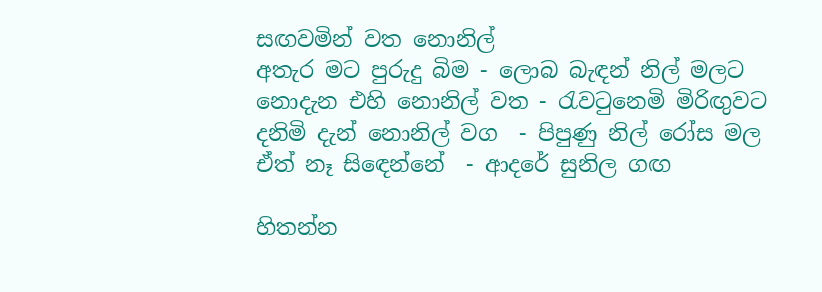සඟවමින් වත නොනිල්
අතැර මට පුරුදු බිම - ලොබ බැඳන් නිල් මලට
නොදැන එහි නොනිල් වත - රැවටුනෙමි මිරිඟුවට
දනිමි දැන් නොනිල් වග  - පිපුණු නිල් රෝස මල
ඒත් නෑ සිඳෙන්නේ  - ආදරේ සුනිල ගඟ

හිතන්න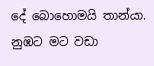දේ බොහොමයි තාන්යා. නුඹට මට වඩා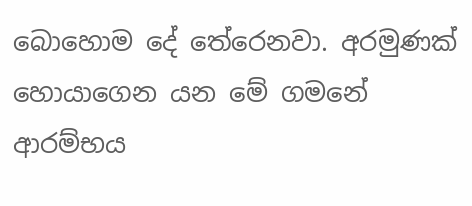බොහොම දේ තේරෙනවා. අරමුණක් හොයාගෙන යන මේ ගමනේ ආරම්භය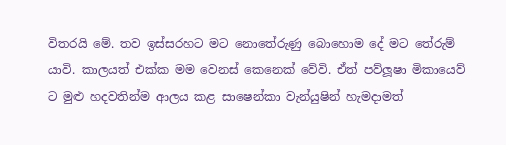විතරයි මේ. තව ඉස්සරහට මට නොතේරුණු බොහොම දේ මට තේරුම් යාවි. කාලයත් එක්ක මම වෙනස් කෙනෙක් වේවි. ඒත් පව්ලූෂා මිකායෙව් ට මුළු හදවතින්ම ආලය කළ සාෂෙන්කා වැන්යුෂින් හැමදාමත්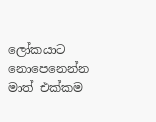ලෝකයාට නොපෙනෙන්න මාත් එක්කම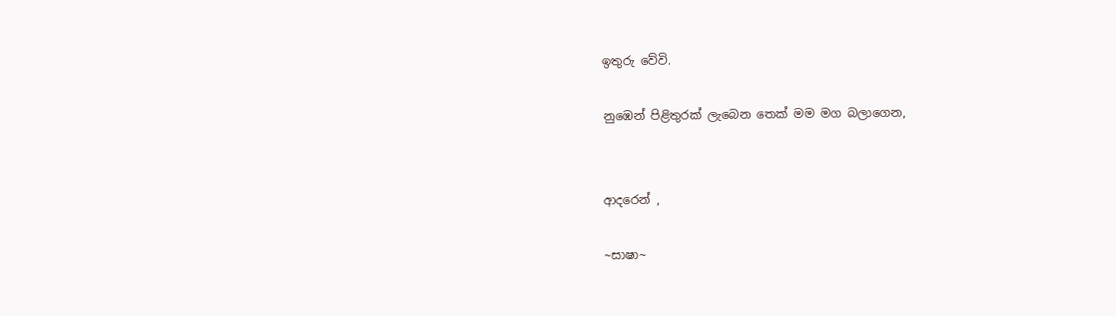ඉතුරු වේවි.

නුඹෙන් පිළිතුරක් ලැබෙන තෙක් මම මග බලාගෙන,


ආදරෙන් ,

~සාෂා~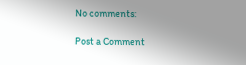No comments:

Post a Comment